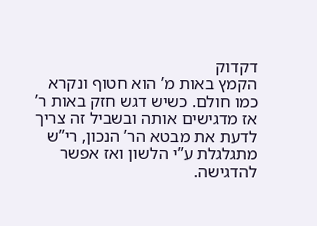דקדוק
הקמץ באות מ’ הוא חטוף ונקרא כמו חולם. כשיש דגש חזק באות ר’ אז מדגישים אותה ובשביל זה צריך לדעת את מבטא הר’ הנכון, רי”ש מתגלגלת ע”י הלשון ואז אפשר להדגישה.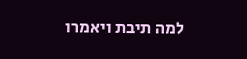למה תיבת ויאמרו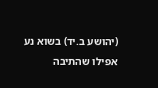(יהושע ב.יד) בשוא נע אפילו שהתיבה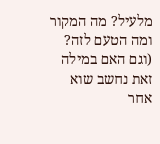מלעיל? מה המקור ומה הטעם לזה? (וגם האם במילה זאת נחשב שוא אחר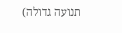תנועה גדולה)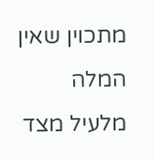מתכוין שאין המלה מלעיל מצד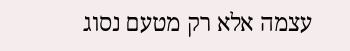עצמה אלא רק מטעם נסוג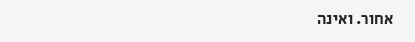אחור. ואינה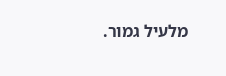מלעיל גמור.